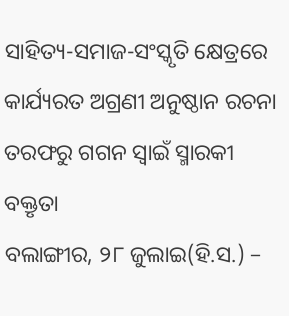ସାହିତ୍ୟ-ସମାଜ-ସଂସ୍କୃତି କ୍ଷେତ୍ରରେ କାର୍ଯ୍ୟରତ ଅଗ୍ରଣୀ ଅନୁଷ୍ଠାନ ରଚନା ତରଫରୁ ଗଗନ ସ୍ୱାଇଁ ସ୍ମାରକୀ ବକ୍ତୃତା
ବଲାଙ୍ଗୀର, ୨୮ ଜୁଲାଇ(ହି.ସ.) –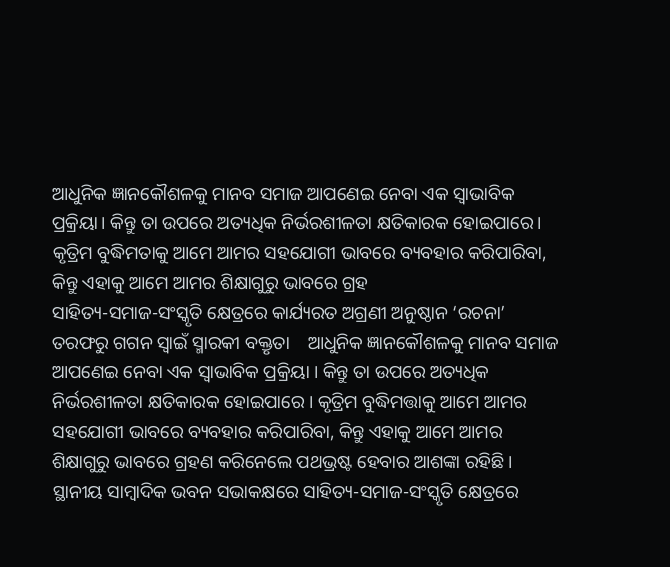ଆଧୁନିକ ଜ୍ଞାନକୌଶଳକୁ ମାନବ ସମାଜ ଆପଣେଇ ନେବା ଏକ ସ୍ୱାଭାବିକ ପ୍ରକ୍ରିୟା। କିନ୍ତୁ ତା ଉପରେ ଅତ୍ୟଧିକ ନିର୍ଭରଶୀଳତା କ୍ଷତିକାରକ ହୋଇପାରେ। କୃତ୍ରିମ ବୁଦ୍ଧିମତାକୁ ଆମେ ଆମର ସହଯୋଗୀ ଭାବରେ ବ୍ୟବହାର କରିପାରିବା, କିନ୍ତୁ ଏହାକୁ ଆମେ ଆମର ଶିକ୍ଷାଗୁରୁ ଭାବରେ ଗ୍ରହ
ସାହିତ୍ୟ-ସମାଜ-ସଂସ୍କୃତି କ୍ଷେତ୍ରରେ କାର୍ଯ୍ୟରତ ଅଗ୍ରଣୀ ଅନୁଷ୍ଠାନ ‘ରଚନା’ ତରଫରୁ ଗଗନ ସ୍ୱାଇଁ ସ୍ମାରକୀ ବକ୍ତୃତା    ଆଧୁନିକ ଜ୍ଞାନକୌଶଳକୁ ମାନବ ସମାଜ ଆପଣେଇ ନେବା ଏକ ସ୍ୱାଭାବିକ ପ୍ରକ୍ରିୟା । କିନ୍ତୁ ତା ଉପରେ ଅତ୍ୟଧିକ ନିର୍ଭରଶୀଳତା କ୍ଷତିକାରକ ହୋଇପାରେ । କୃତ୍ରିମ ବୁଦ୍ଧିମତ୍ତାକୁ ଆମେ ଆମର ସହଯୋଗୀ ଭାବରେ ବ୍ୟବହାର କରିପାରିବା, କିନ୍ତୁ ଏହାକୁ ଆମେ ଆମର ଶିକ୍ଷାଗୁରୁ ଭାବରେ ଗ୍ରହଣ କରିନେଲେ ପଥଭ୍ରଷ୍ଟ ହେବାର ଆଶଙ୍କା ରହିଛି । ସ୍ଥାନୀୟ ସାମ୍ବାଦିକ ଭବନ ସଭାକକ୍ଷରେ ସାହିତ୍ୟ-ସମାଜ-ସଂସ୍କୃତି କ୍ଷେତ୍ରରେ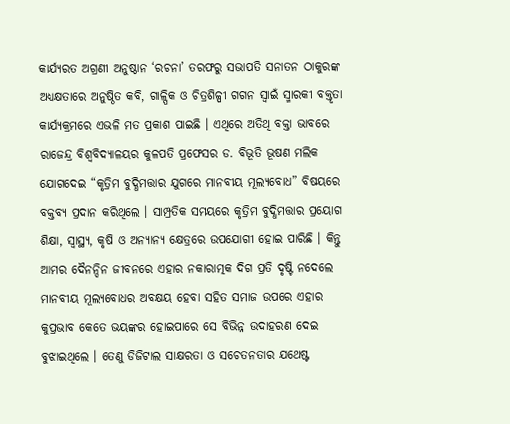କାର୍ଯ୍ୟରତ ଅଗ୍ରଣୀ ଅନୁଷ୍ଠାନ ‘ରଚନା’ ତରଫରୁ ସଭାପତି ସନାତନ ଠାକୁରଙ୍କ ଅଧ୍ୟକ୍ଷତାରେ ଅନୁଷ୍ଠିତ କବି, ଗାଳ୍ପିକ ଓ ଚିତ୍ରଶିଳ୍ପୀ ଗଗନ ସ୍ୱାଇଁ ସ୍ମାରକୀ ବକ୍ତୃତା କାର୍ଯ୍ୟକ୍ରମରେ ଏଭଳି ମତ ପ୍ରକାଶ ପାଇଛି । ଏଥିରେ ଅତିଥି ବକ୍ତା ଭାବରେ ରାଜେନ୍ଦ୍ର ବିଶ୍ୱବିଦ୍ୟାଳୟର କୁଳପତି ପ୍ରଫେସର ଡ. ବିଭୂତି ଭୂଷଣ ମଲିକ ଯୋଗଦେଇ “କୃତ୍ରିମ ବୁଦ୍ଧିମତ୍ତାର ଯୁଗରେ ମାନବୀୟ ମୂଲ୍ୟବୋଧ” ବିଷୟରେ ବକ୍ତବ୍ୟ ପ୍ରଦାନ କରିଥିଲେ । ସାମ୍ପ୍ରତିକ ସମୟରେ କୃତ୍ରିମ ବୁଦ୍ଧିମତ୍ତାର ପ୍ରୟୋଗ ଶିକ୍ଷା, ସ୍ୱାସ୍ଥ୍ୟ, କୃଷି ଓ ଅନ୍ୟାନ୍ୟ କ୍ଷେତ୍ରରେ ଉପଯୋଗୀ ହୋଇ ପାରିଛି । କିନ୍ତୁ ଆମର ଦୈନନ୍ଦିନ ଜୀବନରେ ଏହାର ନକାରାତ୍ମକ ଦିଗ ପ୍ରତି ଦୃଷ୍ଟି ନଦେଲେ ମାନବୀୟ ମୂଲ୍ୟବୋଧର ଅବକ୍ଷୟ ହେବା ସହିତ ସମାଜ ଉପରେ ଏହାର କୁପ୍ରଭାବ କେତେ ଭୟଙ୍କର ହୋଇପାରେ ସେ ବିଭିନ୍ନ ଉଦାହରଣ ଦେଇ ବୁଝାଇଥିଲେ । ତେଣୁ ଡିଜିଟାଲ ସାକ୍ଷରତା ଓ ସଚେତନତାର ଯଥେଷ୍ଟ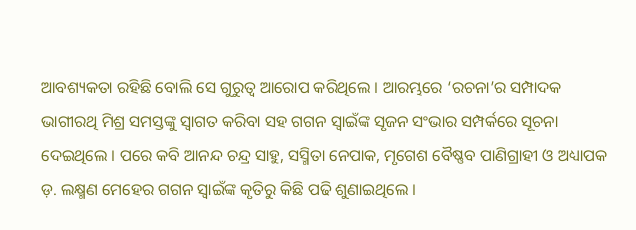ଆବଶ୍ୟକତା ରହିଛି ବୋଲି ସେ ଗୁରୁତ୍ୱ ଆରୋପ କରିଥିଲେ । ଆରମ୍ଭରେ ‘ରଚନା’ର ସମ୍ପାଦକ ଭାଗୀରଥି ମିଶ୍ର ସମସ୍ତଙ୍କୁ ସ୍ୱାଗତ କରିବା ସହ ଗଗନ ସ୍ୱାଇଁଙ୍କ ସୃଜନ ସଂଭାର ସମ୍ପର୍କରେ ସୂଚନା ଦେଇଥିଲେ । ପରେ କବି ଆନନ୍ଦ ଚନ୍ଦ୍ର ସାହୁ, ସସ୍ମିତା ନେପାକ, ମୃଗେଶ ବୈଷ୍ଣବ ପାଣିଗ୍ରାହୀ ଓ ଅଧ୍ୟାପକ ଡ଼. ଲକ୍ଷ୍ମଣ ମେହେର ଗଗନ ସ୍ୱାଇଁଙ୍କ କୃତିରୁ କିଛି ପଢି ଶୁଣାଇଥିଲେ ।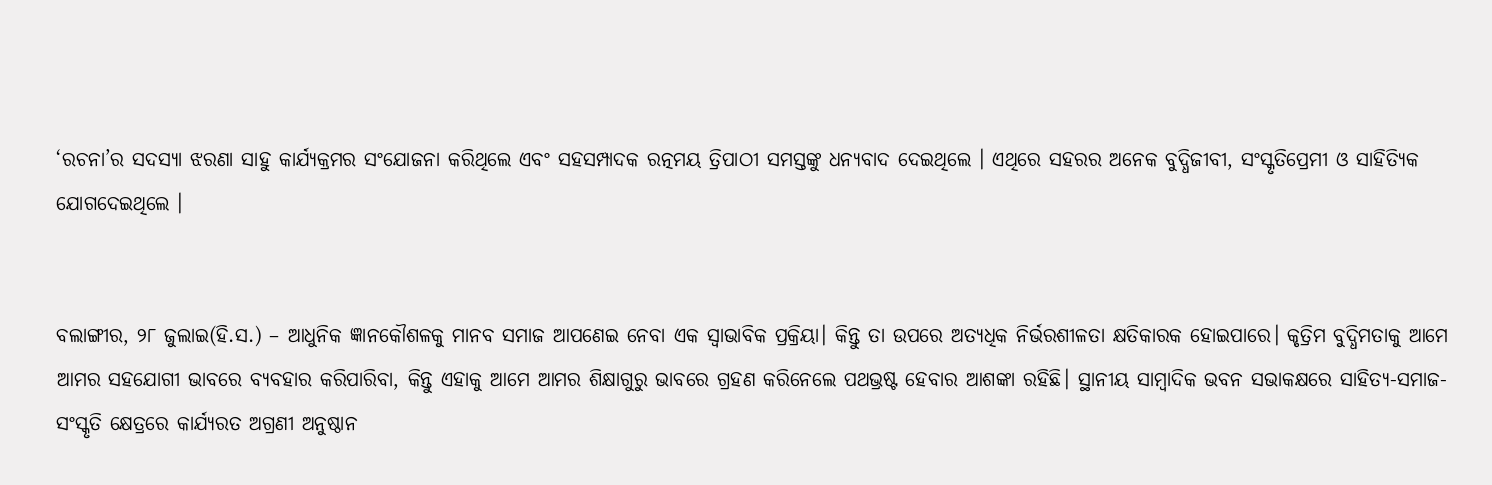‘ରଚନା’ର ସଦସ୍ୟା ଝରଣା ସାହୁ କାର୍ଯ୍ୟକ୍ରମର ସଂଯୋଜନା କରିଥିଲେ ଏବଂ ସହସମ୍ପାଦକ ରତ୍ନମୟ ତ୍ରିପାଠୀ ସମସ୍ତଙ୍କୁ ଧନ୍ୟବାଦ ଦେଇଥିଲେ । ଏଥିରେ ସହରର ଅନେକ ବୁଦ୍ଧିଜୀବୀ, ସଂସ୍କୃତିପ୍ରେମୀ ଓ ସାହିତ୍ୟିକ ଯୋଗଦେଇଥିଲେ ।


ବଲାଙ୍ଗୀର, ୨୮ ଜୁଲାଇ(ହି.ସ.) – ଆଧୁନିକ ଜ୍ଞାନକୌଶଳକୁ ମାନବ ସମାଜ ଆପଣେଇ ନେବା ଏକ ସ୍ୱାଭାବିକ ପ୍ରକ୍ରିୟା। କିନ୍ତୁ ତା ଉପରେ ଅତ୍ୟଧିକ ନିର୍ଭରଶୀଳତା କ୍ଷତିକାରକ ହୋଇପାରେ। କୃତ୍ରିମ ବୁଦ୍ଧିମତାକୁ ଆମେ ଆମର ସହଯୋଗୀ ଭାବରେ ବ୍ୟବହାର କରିପାରିବା, କିନ୍ତୁ ଏହାକୁ ଆମେ ଆମର ଶିକ୍ଷାଗୁରୁ ଭାବରେ ଗ୍ରହଣ କରିନେଲେ ପଥଭ୍ରଷ୍ଟ ହେବାର ଆଶଙ୍କା ରହିଛି। ସ୍ଥାନୀୟ ସାମ୍ବାଦିକ ଭବନ ସଭାକକ୍ଷରେ ସାହିତ୍ୟ-ସମାଜ-ସଂସ୍କୃତି କ୍ଷେତ୍ରରେ କାର୍ଯ୍ୟରତ ଅଗ୍ରଣୀ ଅନୁଷ୍ଠାନ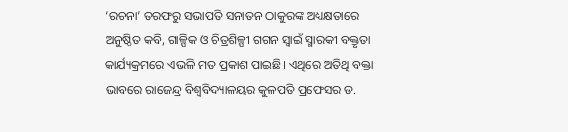‘ରଚନା’ ତରଫରୁ ସଭାପତି ସନାତନ ଠାକୁରଙ୍କ ଅଧ୍ୟକ୍ଷତାରେ ଅନୁଷ୍ଠିତ କବି, ଗାଳ୍ପିକ ଓ ଚିତ୍ରଶିଳ୍ପୀ ଗଗନ ସ୍ୱାଇଁ ସ୍ମାରକୀ ବକ୍ତୃତା କାର୍ଯ୍ୟକ୍ରମରେ ଏଭଳି ମତ ପ୍ରକାଶ ପାଇଛି। ଏଥିରେ ଅତିଥି ବକ୍ତା ଭାବରେ ରାଜେନ୍ଦ୍ର ବିଶ୍ୱବିଦ୍ୟାଳୟର କୁଳପତି ପ୍ରଫେସର ଡ.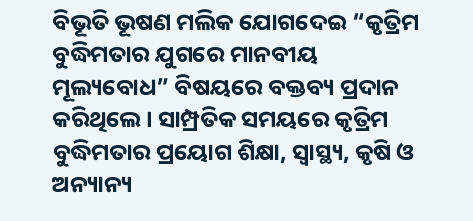ବିଭୂତି ଭୂଷଣ ମଲିକ ଯୋଗଦେଇ “କୃତ୍ରିମ ବୁଦ୍ଧିମତାର ଯୁଗରେ ମାନବୀୟ ମୂଲ୍ୟବୋଧ” ବିଷୟରେ ବକ୍ତବ୍ୟ ପ୍ରଦାନ କରିଥିଲେ। ସାମ୍ପ୍ରତିକ ସମୟରେ କୃତ୍ରିମ ବୁଦ୍ଧିମତାର ପ୍ରୟୋଗ ଶିକ୍ଷା, ସ୍ୱାସ୍ଥ୍ୟ, କୃଷି ଓ ଅନ୍ୟାନ୍ୟ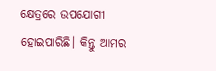କ୍ଷେତ୍ରରେ ଉପଯୋଗୀ ହୋଇପାରିଛି। କିନ୍ତୁ ଆମର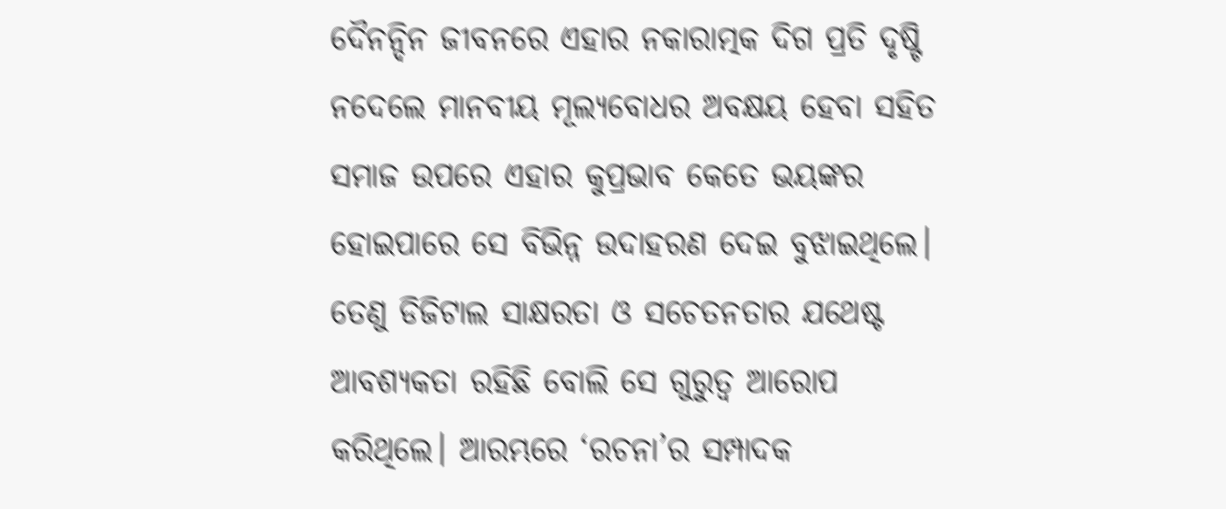ଦୈନନ୍ଦିନ ଜୀବନରେ ଏହାର ନକାରାତ୍ମକ ଦିଗ ପ୍ରତି ଦୃଷ୍ଟି ନଦେଲେ ମାନବୀୟ ମୂଲ୍ୟବୋଧର ଅବକ୍ଷୟ ହେବା ସହିତ ସମାଜ ଉପରେ ଏହାର କୁପ୍ରଭାବ କେତେ ଭୟଙ୍କର ହୋଇପାରେ ସେ ବିଭିନ୍ନ ଉଦାହରଣ ଦେଇ ବୁଝାଇଥିଲେ। ତେଣୁ ଡିଜିଟାଲ ସାକ୍ଷରତା ଓ ସଚେତନତାର ଯଥେଷ୍ଟ ଆବଶ୍ୟକତା ରହିଛି ବୋଲି ସେ ଗୁରୁତ୍ୱ ଆରୋପ କରିଥିଲେ। ଆରମ୍ଭରେ ‘ରଚନା’ର ସମ୍ପାଦକ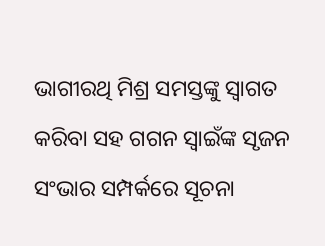ଭାଗୀରଥି ମିଶ୍ର ସମସ୍ତଙ୍କୁ ସ୍ୱାଗତ କରିବା ସହ ଗଗନ ସ୍ୱାଇଁଙ୍କ ସୃଜନ ସଂଭାର ସମ୍ପର୍କରେ ସୂଚନା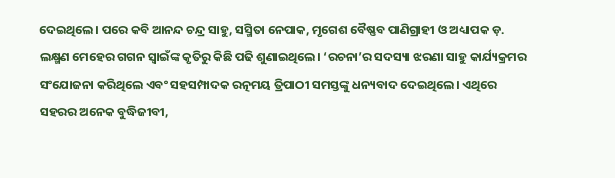ଦେଇଥିଲେ। ପରେ କବି ଆନନ୍ଦ ଚନ୍ଦ୍ର ସାହୁ, ସସ୍ମିତା ନେପାକ, ମୃଗେଶ ବୈଷ୍ଣବ ପାଣିଗ୍ରାହୀ ଓ ଅଧ୍ୟାପକ ଡ଼. ଲକ୍ଷ୍ମଣ ମେହେର ଗଗନ ସ୍ୱାଇଁଙ୍କ କୃତିରୁ କିଛି ପଢି ଶୁଣାଇଥିଲେ। ‘ରଚନା’ର ସଦସ୍ୟା ଝରଣା ସାହୁ କାର୍ଯ୍ୟକ୍ରମର ସଂଯୋଜନା କରିଥିଲେ ଏବଂ ସହସମ୍ପାଦକ ରତ୍ନମୟ ତ୍ରିପାଠୀ ସମସ୍ତଙ୍କୁ ଧନ୍ୟବାଦ ଦେଇଥିଲେ। ଏଥିରେ ସହରର ଅନେକ ବୁଦ୍ଧିଜୀବୀ,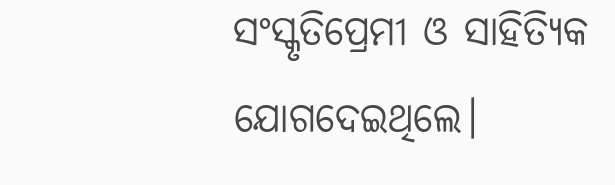ସଂସ୍କୃତିପ୍ରେମୀ ଓ ସାହିତ୍ୟିକ ଯୋଗଦେଇଥିଲେ।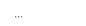...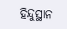ହିନ୍ଦୁସ୍ଥାନ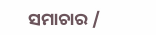ସମାଚାର /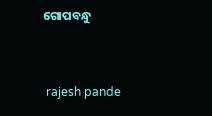ଗୋପବନ୍ଧୁ


 rajesh pande